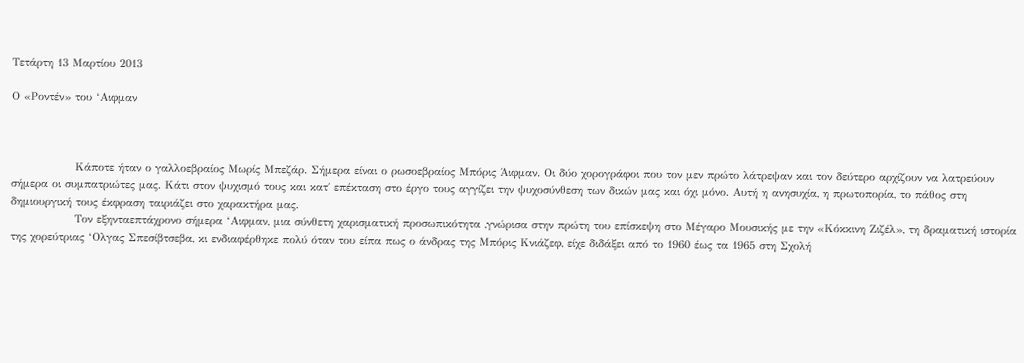Τετάρτη 13 Μαρτίου 2013

Ο «Ροντέν» του ‘Αιφμαν



                Κάποτε ήταν ο γαλλοεβραίος Μωρίς Μπεζάρ. Σήμερα είναι ο ρωσοεβραίος Μπόρις Άιφμαν. Οι δύο χορογράφοι που τον μεν πρώτο λάτρεψαν και τον δεύτερο αρχίζουν να λατρεύουν σήμερα οι συμπατριώτες μας. Κάτι στον ψυχισμό τους και κατ΄ επέκταση στο έργο τους αγγίζει την ψυχοσύνθεση των δικών μας και όχι μόνο. Αυτή η ανησυχία, η πρωτοπορία, το πάθος στη δημιουργική τους έκφραση ταιριάζει στο χαρακτήρα μας.
                Τον εξηνταεπτάχρονο σήμερα ‘Αιφμαν, μια σύνθετη χαρισματική προσωπικότητα ,γνώρισα στην πρώτη του επίσκεψη στο Μέγαρο Μουσικής με την «Κόκκινη Ζιζέλ», τη δραματική ιστορία της χορεύτριας ‘Ολγας Σπεσίβτσεβα, κι ενδιαφέρθηκε πολύ όταν του είπα πως ο άνδρας της Μπόρις Κνιάζεφ, είχε διδάξει από το 1960 έως τα 1965 στη Σχολή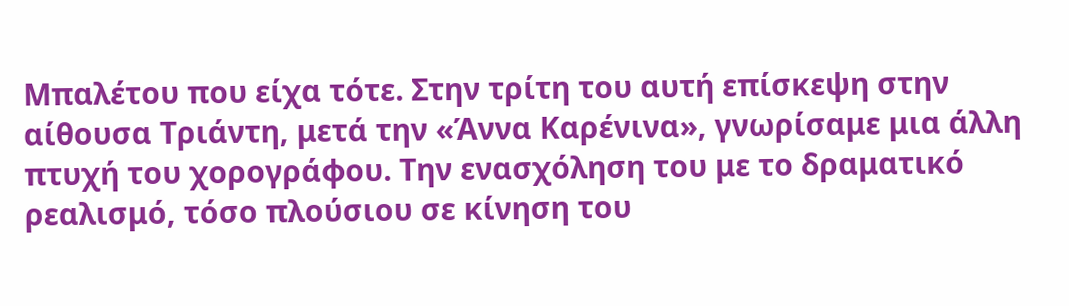Μπαλέτου που είχα τότε. Στην τρίτη του αυτή επίσκεψη στην αίθουσα Τριάντη, μετά την «Άννα Καρένινα», γνωρίσαμε μια άλλη πτυχή του χορογράφου. Την ενασχόληση του με το δραματικό ρεαλισμό, τόσο πλούσιου σε κίνηση του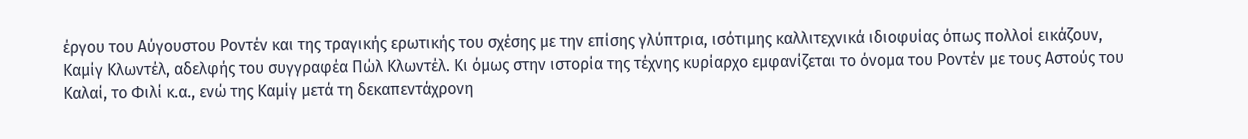έργου του Αύγουστου Ροντέν και της τραγικής ερωτικής του σχέσης με την επίσης γλύπτρια, ισότιμης καλλιτεχνικά ιδιοφυίας όπως πολλοί εικάζουν, Καμίγ Κλωντέλ, αδελφής του συγγραφέα Πώλ Κλωντέλ. Κι όμως στην ιστορία της τέχνης κυρίαρχο εμφανίζεται το όνομα του Ροντέν με τους Αστούς του Καλαί, το Φιλί κ.α., ενώ της Καμίγ μετά τη δεκαπεντάχρονη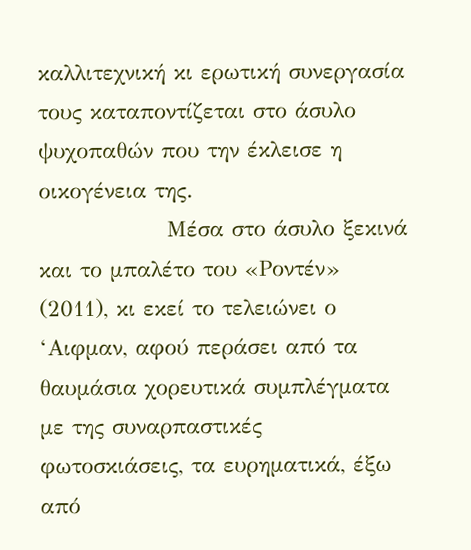καλλιτεχνική κι ερωτική συνεργασία τους καταποντίζεται στο άσυλο ψυχοπαθών που την έκλεισε η οικογένεια της.
                Μέσα στο άσυλο ξεκινά και το μπαλέτο του «Ροντέν» (2011), κι εκεί το τελειώνει ο ‘Αιφμαν, αφού περάσει από τα θαυμάσια χορευτικά συμπλέγματα με της συναρπαστικές φωτοσκιάσεις, τα ευρηματικά, έξω από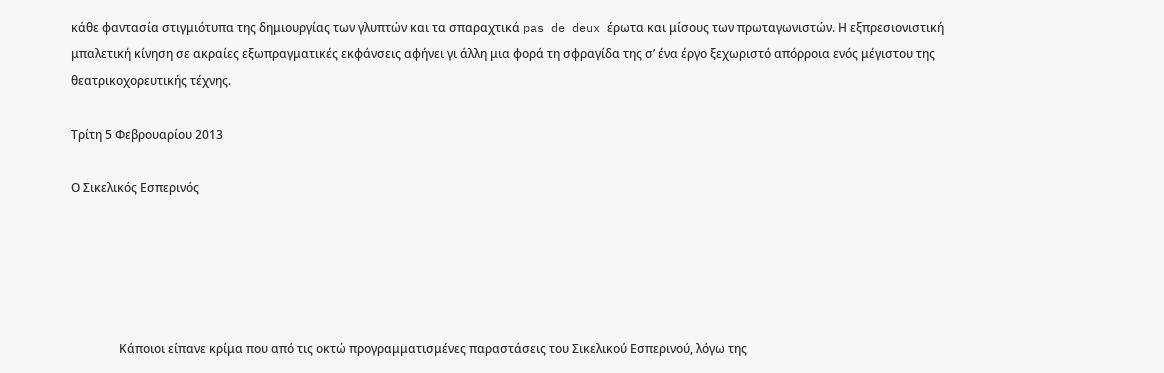κάθε φαντασία στιγμιότυπα της δημιουργίας των γλυπτών και τα σπαραχτικά pas de deux έρωτα και μίσους των πρωταγωνιστών. Η εξπρεσιονιστική μπαλετική κίνηση σε ακραίες εξωπραγματικές εκφάνσεις αφήνει γι άλλη μια φορά τη σφραγίδα της σ’ ένα έργο ξεχωριστό απόρροια ενός μέγιστου της θεατρικοχορευτικής τέχνης.

Τρίτη 5 Φεβρουαρίου 2013

Ο Σικελικός Εσπερινός





                Κάποιοι είπανε κρίμα που από τις οκτώ προγραμματισμένες παραστάσεις του Σικελικού Eσπερινού, λόγω της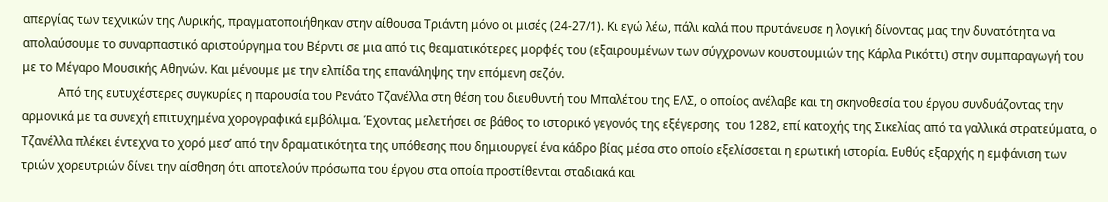απεργίας των τεχνικών της Λυρικής, πραγματοποιήθηκαν στην αίθουσα Τριάντη μόνο οι μισές (24-27/1). Κι εγώ λέω, πάλι καλά που πρυτάνευσε η λογική δίνοντας μας την δυνατότητα να απολαύσουμε το συναρπαστικό αριστούργημα του Βέρντι σε μια από τις θεαματικότερες μορφές του (εξαιρουμένων των σύγχρονων κουστουμιών της Κάρλα Ρικόττι) στην συμπαραγωγή του με το Μέγαρο Μουσικής Αθηνών. Και μένουμε με την ελπίδα της επανάληψης την επόμενη σεζόν.
            Από της ευτυχέστερες συγκυρίες η παρουσία του Ρενάτο Τζανέλλα στη θέση του διευθυντή του Μπαλέτου της ΕΛΣ, ο οποίος ανέλαβε και τη σκηνοθεσία του έργου συνδυάζοντας την αρμονικά με τα συνεχή επιτυχημένα χορογραφικά εμβόλιμα. Έχοντας μελετήσει σε βάθος το ιστορικό γεγονός της εξέγερσης  του 1282, επί κατοχής της Σικελίας από τα γαλλικά στρατεύματα, ο Τζανέλλα πλέκει έντεχνα το χορό μεσ’ από την δραματικότητα της υπόθεσης που δημιουργεί ένα κάδρο βίας μέσα στο οποίο εξελίσσεται η ερωτική ιστορία. Ευθύς εξαρχής η εμφάνιση των τριών χορευτριών δίνει την αίσθηση ότι αποτελούν πρόσωπα του έργου στα οποία προστίθενται σταδιακά και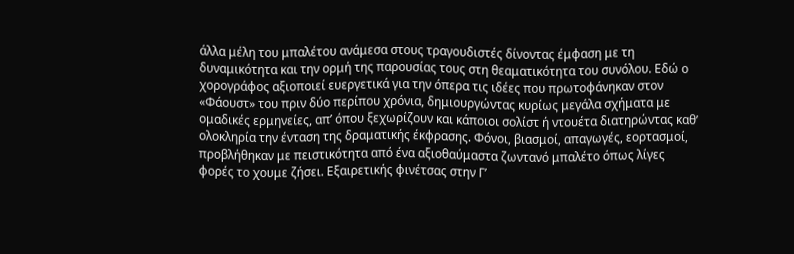άλλα μέλη του μπαλέτου ανάμεσα στους τραγουδιστές δίνοντας έμφαση με τη δυναμικότητα και την ορμή της παρουσίας τους στη θεαματικότητα του συνόλου. Εδώ ο χορογράφος αξιοποιεί ευεργετικά για την όπερα τις ιδέες που πρωτοφάνηκαν στον «Φάουστ» του πριν δύο περίπου χρόνια, δημιουργώντας κυρίως μεγάλα σχήματα με ομαδικές ερμηνείες, απ’ όπου ξεχωρίζουν και κάποιοι σολίστ ή ντουέτα διατηρώντας καθ’ ολοκληρία την ένταση της δραματικής έκφρασης. Φόνοι, βιασμοί, απαγωγές, εορτασμοί, προβλήθηκαν με πειστικότητα από ένα αξιοθαύμαστα ζωντανό μπαλέτο όπως λίγες φορές το χουμε ζήσει. Εξαιρετικής φινέτσας στην Γ’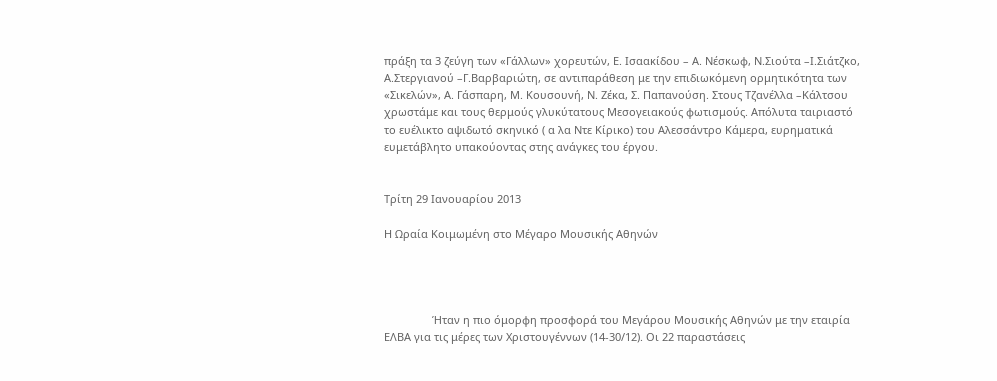πράξη τα 3 ζεύγη των «Γάλλων» χορευτών, Ε. Ισαακίδου – Α. Νέσκωφ, Ν.Σιούτα –Ι.Σιάτζκο, Α.Στεργιανού –Γ.Βαρβαριώτη, σε αντιπαράθεση με την επιδιωκόμενη ορμητικότητα των «Σικελών», Α. Γάσπαρη, Μ. Κουσουνή, Ν. Ζέκα, Σ. Παπανούση. Στους Τζανέλλα –Κάλτσου χρωστάμε και τους θερμούς γλυκύτατους Μεσογειακούς φωτισμούς. Απόλυτα ταιριαστό το ευέλικτο αψιδωτό σκηνικό ( α λα Ντε Κίρικο) του Αλεσσάντρο Κάμερα, ευρηματικά ευμετάβλητο υπακούοντας στης ανάγκες του έργου.


Τρίτη 29 Ιανουαρίου 2013

Η Ωραία Κοιμωμένη στο Μέγαρο Μουσικής Αθηνών




                Ήταν η πιο όμορφη προσφορά του Μεγάρου Μουσικής Αθηνών με την εταιρία ΕΛΒΑ για τις μέρες των Χριστουγέννων (14-30/12). Οι 22 παραστάσεις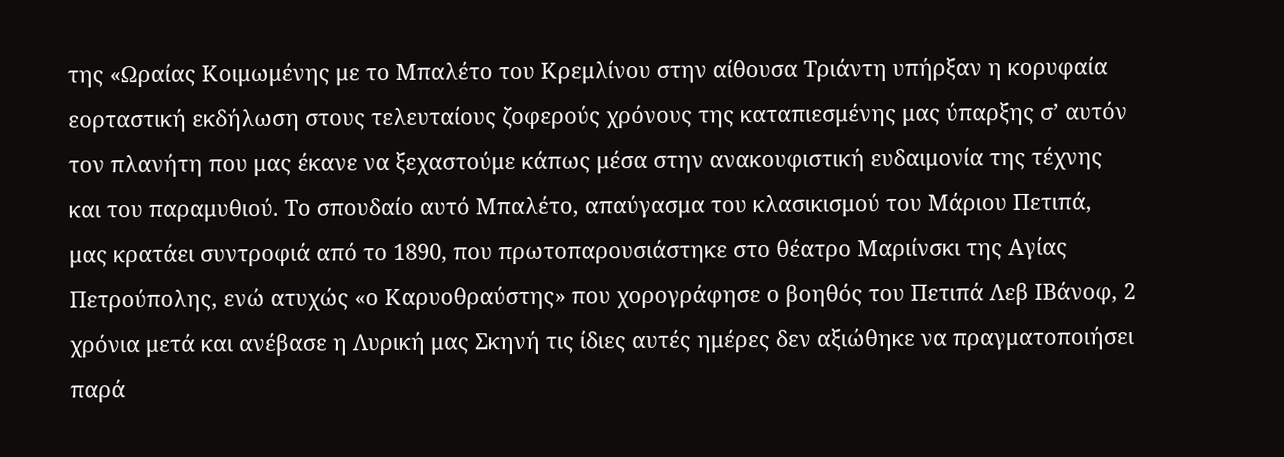της «Ωραίας Κοιμωμένης με το Μπαλέτο του Κρεμλίνου στην αίθουσα Τριάντη υπήρξαν η κορυφαία εορταστική εκδήλωση στους τελευταίους ζοφερούς χρόνους της καταπιεσμένης μας ύπαρξης σ’ αυτόν τον πλανήτη που μας έκανε να ξεχαστούμε κάπως μέσα στην ανακουφιστική ευδαιμονία της τέχνης και του παραμυθιού. Το σπουδαίο αυτό Μπαλέτο, απαύγασμα του κλασικισμού του Μάριου Πετιπά, μας κρατάει συντροφιά από το 1890, που πρωτοπαρουσιάστηκε στο θέατρο Μαριίνσκι της Αγίας Πετρούπολης, ενώ ατυχώς «ο Καρυοθραύστης» που χορογράφησε ο βοηθός του Πετιπά Λεβ ΙΒάνοφ, 2 χρόνια μετά και ανέβασε η Λυρική μας Σκηνή τις ίδιες αυτές ημέρες δεν αξιώθηκε να πραγματοποιήσει παρά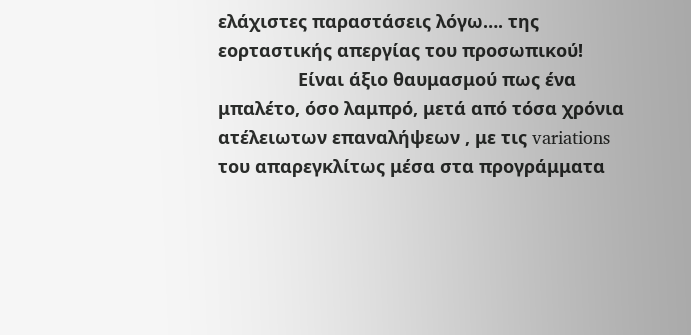ελάχιστες παραστάσεις λόγω…. της εορταστικής απεργίας του προσωπικού!
                Είναι άξιο θαυμασμού πως ένα μπαλέτο, όσο λαμπρό, μετά από τόσα χρόνια ατέλειωτων επαναλήψεων , με τις variations του απαρεγκλίτως μέσα στα προγράμματα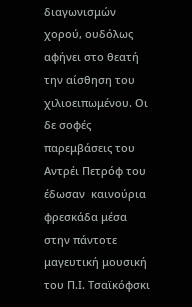διαγωνισμών χορού, ουδόλως αφήνει στο θεατή την αίσθηση του χιλιοειπωμένου. Οι δε σοφές παρεμβάσεις του Αντρέι Πετρόφ του έδωσαν  καινούρια φρεσκάδα μέσα στην πάντοτε μαγευτική μουσική του Π.Ι. Τσαϊκόφσκι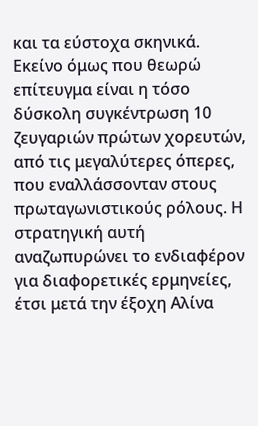και τα εύστοχα σκηνικά. Εκείνο όμως που θεωρώ επίτευγμα είναι η τόσο δύσκολη συγκέντρωση 10 ζευγαριών πρώτων χορευτών, από τις μεγαλύτερες όπερες, που εναλλάσσονταν στους πρωταγωνιστικούς ρόλους. Η στρατηγική αυτή αναζωπυρώνει το ενδιαφέρον για διαφορετικές ερμηνείες, έτσι μετά την έξοχη Αλίνα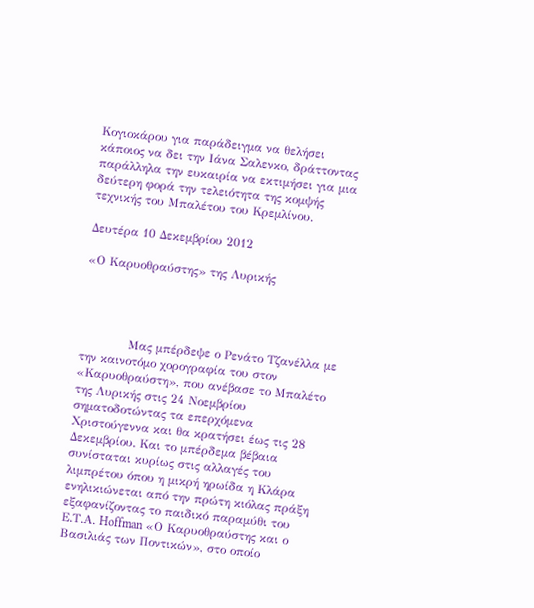Κογιοκάρου για παράδειγμα να θελήσει κάποιος να δει την Ιάνα Σαλενκο, δράττοντας παράλληλα την ευκαιρία να εκτιμήσει για μια δεύτερη φορά την τελειότητα της κομψής τεχνικής του Μπαλέτου του Κρεμλίνου.

Δευτέρα 10 Δεκεμβρίου 2012

«Ο Καρυοθραύστης» της Λυρικής




            Μας μπέρδεψε ο Ρενάτο Τζανέλλα με την καινοτόμο χορογραφία του στον «Καρυοθραύστη», που ανέβασε το Μπαλέτο της Λυρικής στις 24 Νοεμβρίου σηματοδοτώντας τα επερχόμενα Χριστούγεννα και θα κρατήσει έως τις 28 Δεκεμβρίου. Και το μπέρδεμα βέβαια συνίσταται κυρίως στις αλλαγές του λιμπρέτου όπου η μικρή ηρωίδα η Κλάρα ενηλικιώνεται από την πρώτη κιόλας πράξη εξαφανίζοντας το παιδικό παραμύθι του Ε.Τ.Α. Hoffman «Ο Καρυοθραύστης και ο Βασιλιάς των Ποντικών», στο οποίο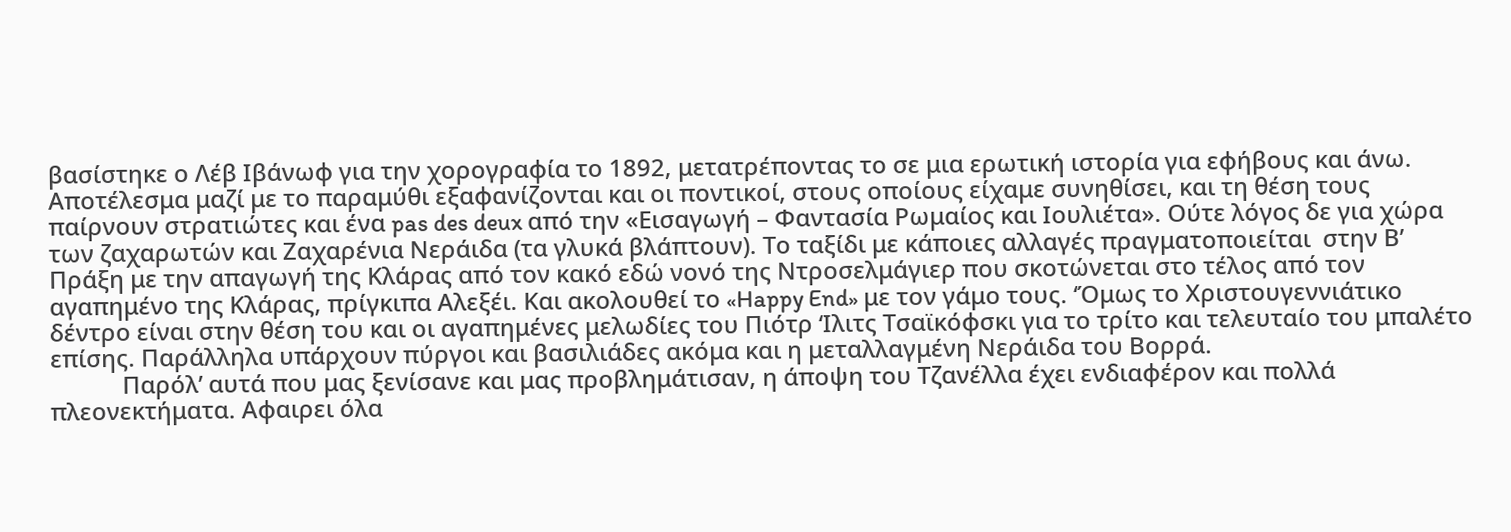βασίστηκε ο Λέβ Ιβάνωφ για την χορογραφία το 1892, μετατρέποντας το σε μια ερωτική ιστορία για εφήβους και άνω. Αποτέλεσμα μαζί με το παραμύθι εξαφανίζονται και οι ποντικοί, στους οποίους είχαμε συνηθίσει, και τη θέση τους παίρνουν στρατιώτες και ένα pas des deux από την «Εισαγωγή – Φαντασία Ρωμαίος και Ιουλιέτα». Ούτε λόγος δε για χώρα των ζαχαρωτών και Ζαχαρένια Νεράιδα (τα γλυκά βλάπτουν). Το ταξίδι με κάποιες αλλαγές πραγματοποιείται  στην Β’ Πράξη με την απαγωγή της Κλάρας από τον κακό εδώ νονό της Ντροσελμάγιερ που σκοτώνεται στο τέλος από τον αγαπημένο της Κλάρας, πρίγκιπα Αλεξέι. Και ακολουθεί το «Happy End» με τον γάμο τους. ‘Όμως το Χριστουγεννιάτικο δέντρο είναι στην θέση του και οι αγαπημένες μελωδίες του Πιότρ ‘Ιλιτς Τσαϊκόφσκι για το τρίτο και τελευταίο του μπαλέτο επίσης. Παράλληλα υπάρχουν πύργοι και βασιλιάδες ακόμα και η μεταλλαγμένη Νεράιδα του Βορρά.
            Παρόλ’ αυτά που μας ξενίσανε και μας προβλημάτισαν, η άποψη του Τζανέλλα έχει ενδιαφέρον και πολλά πλεονεκτήματα. Αφαιρει όλα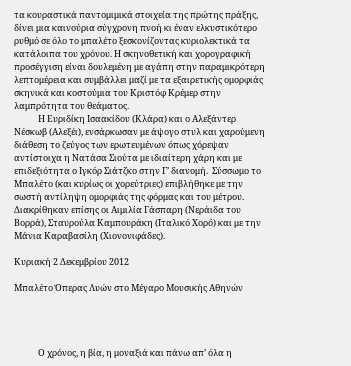τα κουραστικά παντομιμικά στοιχεία της πρώτης πράξης, δίνει μια καινούρια σύγχρονη πνοή κι έναν ελκυστικότερο ρυθμό σε όλο το μπαλέτο ξεσκονίζοντας κυριολεκτικά τα κατάλοιπα του χρόνου. Η σκηνοθετική και χορογραφική προσέγγιση είναι δουλεμένη με αγάπη στην παραμικρότερη λεπτομέρεια και συμβάλλει μαζί με τα εξαιρετικής ομορφιάς σκηνικά και κοστούμια του Κριστόφ Κρέμερ στην λαμπρότητα του θεάματος.
            Η Ευριδίκη Ισαακίδου (Κλάρα) και ο Αλεξάντερ Νέσκωβ (Αλεξέι), ενσάρκωσαν με άψογο στυλ και χαρούμενη διάθεση το ζεύγος των ερωτευμένων όπως χόρεψαν αντίστοιχα η Νατάσα Σιούτα με ιδιαίτερη χάρη και με επιδεξιότητα ο Ιγκόρ Σιάτζκο στην Γ’ διανομή.  Σύσσωμο το Μπαλέτο (και κυρίως οι χορεύτριες) επιβλήθηκε με την σωστή αντίληψη ομορφιάς της φόρμας και του μέτρου. Διακρίθηκαν επίσης οι Αιμιλία Γάσπαρη (Νεράιδα του Βορρά), Σταυρούλα Καμπουράκη (Ιταλικό Χορό) και με την Μάνια Καραβασίλη (Χιονονιφάδες).

Κυριακή 2 Δεκεμβρίου 2012

Μπαλέτο Όπερας Λυών στο Μέγαρο Μουσικής Αθηνών




            Ο χρόνος, η βία, η μοναξιά και πάνω απ’ όλα η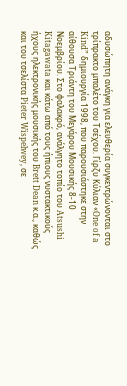αδυσώπητη ανάγκη για ελευθερία συγκεντρώνονται στο τρίπρακτο μπαλέτο του Τσέχου. Γίρζυ Κύλιαν «One of a Kind” δημιουργία 1998, που παρουσιάστηκε στην αίθουσα Τριάντη του Μεγάρου Μουσικής 8-10 Νοεμβρίου. Στο φαλακρό, ανάλγητο τοπίο του Atsushi Kitagawata και κάτω από τους ήπιους νυστακτικούς ήχους ηλεκτρονικής μουσικής του Brett Dean κ.α., καθώς και του τσελίστα Pieter Wispelwey, σε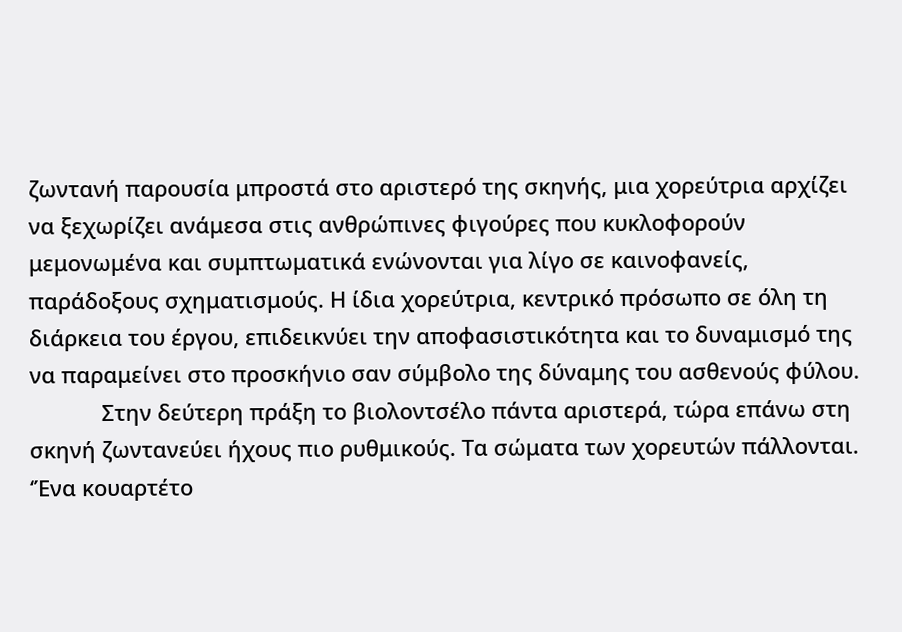ζωντανή παρουσία μπροστά στο αριστερό της σκηνής, μια χορεύτρια αρχίζει να ξεχωρίζει ανάμεσα στις ανθρώπινες φιγούρες που κυκλοφορούν μεμονωμένα και συμπτωματικά ενώνονται για λίγο σε καινοφανείς, παράδοξους σχηματισμούς. Η ίδια χορεύτρια, κεντρικό πρόσωπο σε όλη τη διάρκεια του έργου, επιδεικνύει την αποφασιστικότητα και το δυναμισμό της να παραμείνει στο προσκήνιο σαν σύμβολο της δύναμης του ασθενούς φύλου.
            Στην δεύτερη πράξη το βιολοντσέλο πάντα αριστερά, τώρα επάνω στη σκηνή ζωντανεύει ήχους πιο ρυθμικούς. Τα σώματα των χορευτών πάλλονται. ‘Ένα κουαρτέτο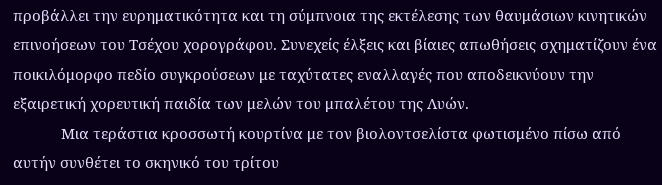προβάλλει την ευρηματικότητα και τη σύμπνοια της εκτέλεσης των θαυμάσιων κινητικών επινοήσεων του Τσέχου χορογράφου. Συνεχείς έλξεις και βίαιες απωθήσεις σχηματίζουν ένα ποικιλόμορφο πεδίο συγκρούσεων με ταχύτατες εναλλαγές που αποδεικνύουν την εξαιρετική χορευτική παιδία των μελών του μπαλέτου της Λυών.
            Μια τεράστια κροσσωτή κουρτίνα με τον βιολοντσελίστα φωτισμένο πίσω από αυτήν συνθέτει το σκηνικό του τρίτου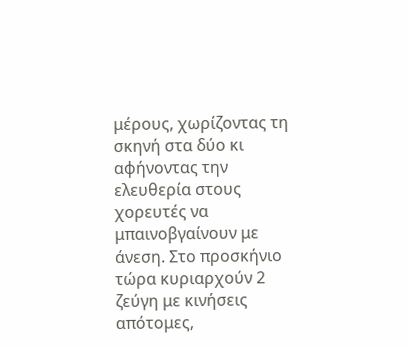μέρους, χωρίζοντας τη σκηνή στα δύο κι αφήνοντας την ελευθερία στους χορευτές να μπαινοβγαίνουν με άνεση. Στο προσκήνιο τώρα κυριαρχούν 2 ζεύγη με κινήσεις απότομες,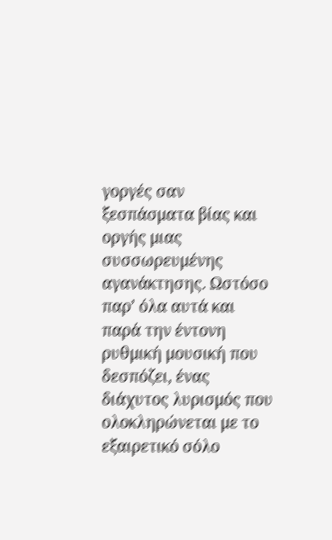γοργές σαν ξεσπάσματα βίας και οργής μιας συσσωρευμένης αγανάκτησης. Ωστόσο παρ’ όλα αυτά και παρά την έντονη ρυθμική μουσική που δεσπόζει, ένας διάχυτος λυρισμός που ολοκληρώνεται με το εξαιρετικό σόλο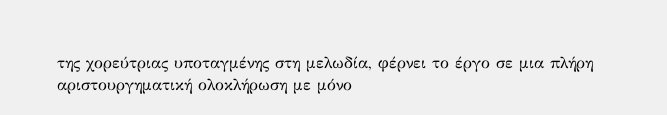της χορεύτριας υποταγμένης στη μελωδία, φέρνει το έργο σε μια πλήρη αριστουργηματική ολοκλήρωση με μόνο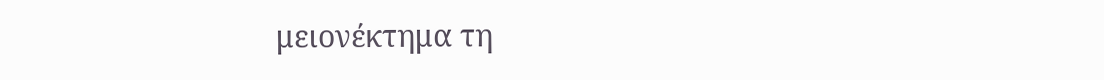μειονέκτημα τη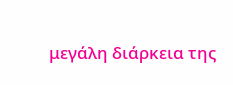μεγάλη διάρκεια της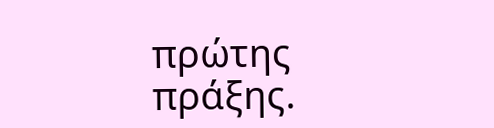πρώτης πράξης.